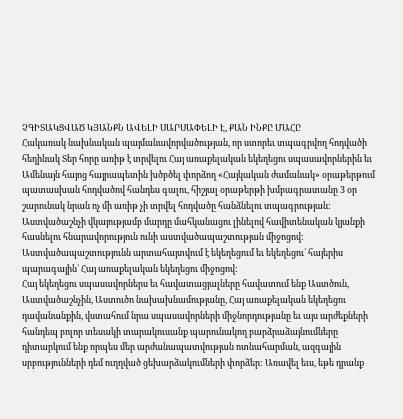ՉԳԻՏԱԿՑՎԱԾ ԿՅԱՆՔՆ ԱՎԵԼԻ ՍԱՐՍԱՓԵԼԻ Է, ՔԱՆ ԻՆՔԸ ՄԱՀԸ
Հակառակ նախնական պայմանավորվածության, որ ստորեւ տպագրվող հոդվածի հեղինակ Տեր հորը առիթ է տրվելու Հայ առաքելական եկեղեցու սպասավորներին եւ Ամենայն հայոց հայրապետին խծբծել փորձող «Հայկական ժամանակ» օրաթերթում պատասխան հոդվածով հանդես գալու, հիշյալ օրաթերթի խմբագրատանը 3 օր շարունակ նրան ոչ մի առիթ չի տրվել հոդվածը հանձնելու տպագրության:
Աստվածաշնչի վկայությամբ մարդը մահկանացու լինելով հավիտենական կյանքի հասնելու հնարավորություն ունի աստվածապաշտության միջոցով: Աստվածապաշտությունն արտահայտվում է եկեղեցում եւ եկեղեցու` հայերիս պարագային` Հայ առաքելական եկեղեցու միջոցով:
Հայ եկեղեցու սպասավորներս եւ հավատացյալները հավատում ենք Աստծուն, Աստվածաշնչին, Աստուծո նախախնամությանը, Հայ առաքելական եկեղեցու դավանանքին, վստահում նրա սպասավորների միջնորդությանը եւ այս արժեքների հանդեպ բոլոր տեսակի տարակուսանք պարունակող բարձրաձայնումները դիտարկում ենք որպես մեր արժանապատվության ոտնահարման, ազգային սրբությունների դեմ ուղղված ցեխարձակումների փորձեր: Առավել եւս, եթե դրանք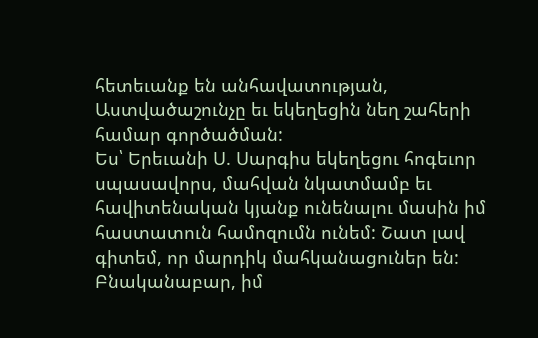հետեւանք են անհավատության, Աստվածաշունչը եւ եկեղեցին նեղ շահերի համար գործածման:
Ես՝ Երեւանի Ս. Սարգիս եկեղեցու հոգեւոր սպասավորս, մահվան նկատմամբ եւ հավիտենական կյանք ունենալու մասին իմ հաստատուն համոզումն ունեմ: Շատ լավ գիտեմ, որ մարդիկ մահկանացուներ են: Բնականաբար, իմ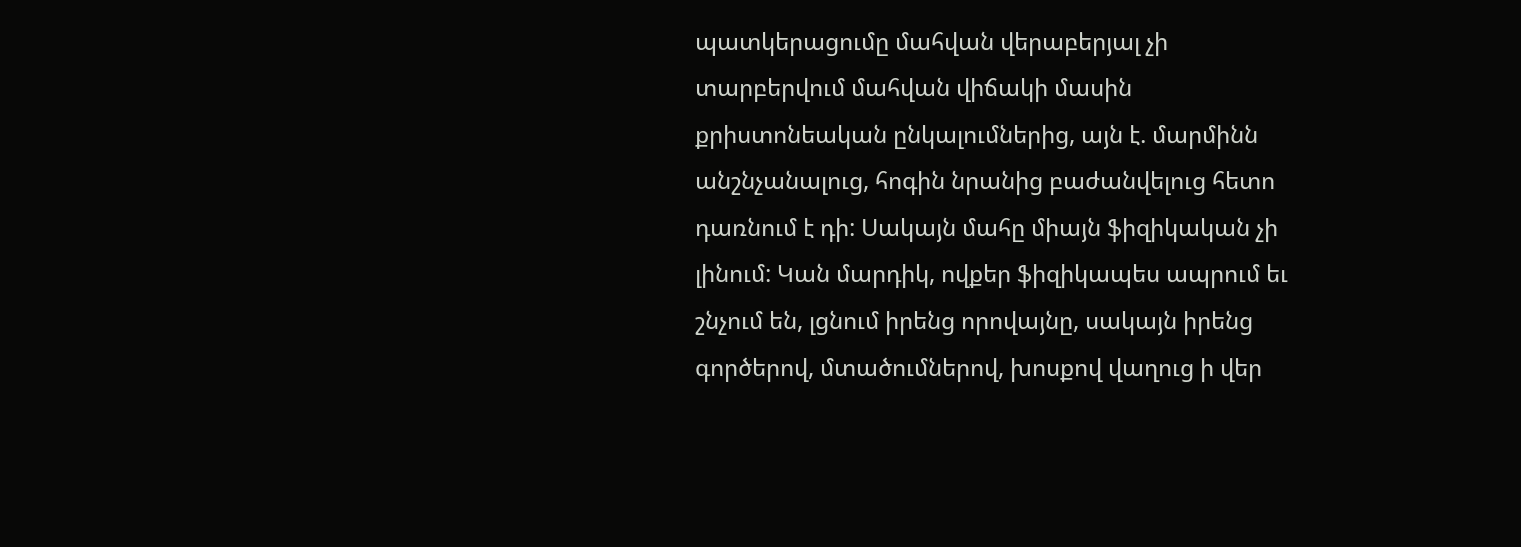պատկերացումը մահվան վերաբերյալ չի տարբերվում մահվան վիճակի մասին քրիստոնեական ընկալումներից, այն է. մարմինն անշնչանալուց, հոգին նրանից բաժանվելուց հետո դառնում է դի: Սակայն մահը միայն ֆիզիկական չի լինում: Կան մարդիկ, ովքեր ֆիզիկապես ապրում եւ շնչում են, լցնում իրենց որովայնը, սակայն իրենց գործերով, մտածումներով, խոսքով վաղուց ի վեր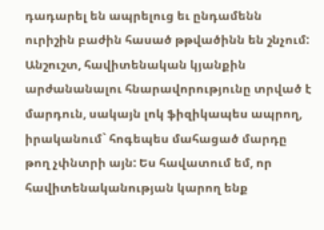դադարել են ապրելուց եւ ընդամենն ուրիշին բաժին հասած թթվածինն են շնչում:
Անշուշտ, հավիտենական կյանքին արժանանալու հնարավորությունը տրված է մարդուն, սակայն լոկ ֆիզիկապես ապրող, իրականում` հոգեպես մահացած մարդը թող չփնտրի այն: Ես հավատում եմ, որ հավիտենականության կարող ենք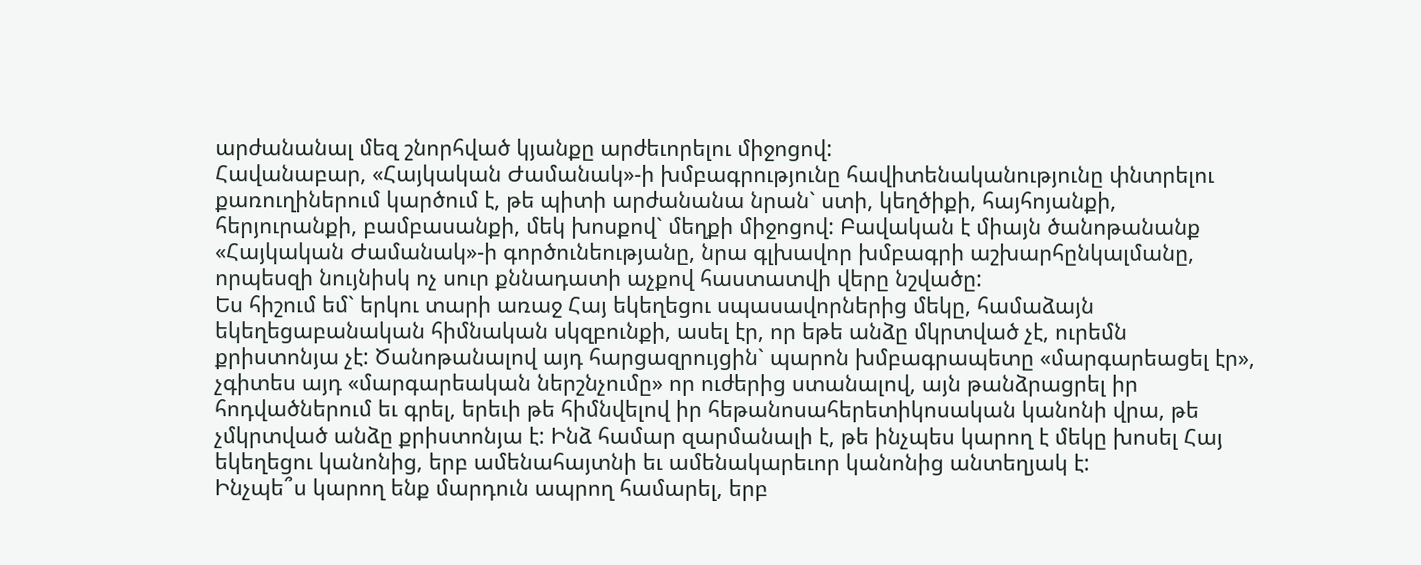արժանանալ մեզ շնորհված կյանքը արժեւորելու միջոցով:
Հավանաբար, «Հայկական Ժամանակ»-ի խմբագրությունը հավիտենականությունը փնտրելու քառուղիներում կարծում է, թե պիտի արժանանա նրան` ստի, կեղծիքի, հայհոյանքի, հերյուրանքի, բամբասանքի, մեկ խոսքով` մեղքի միջոցով: Բավական է միայն ծանոթանանք «Հայկական Ժամանակ»-ի գործունեությանը, նրա գլխավոր խմբագրի աշխարհընկալմանը, որպեսզի նույնիսկ ոչ սուր քննադատի աչքով հաստատվի վերը նշվածը:
Ես հիշում եմ` երկու տարի առաջ Հայ եկեղեցու սպասավորներից մեկը, համաձայն եկեղեցաբանական հիմնական սկզբունքի, ասել էր, որ եթե անձը մկրտված չէ, ուրեմն քրիստոնյա չէ: Ծանոթանալով այդ հարցազրույցին` պարոն խմբագրապետը «մարգարեացել էր», չգիտես այդ «մարգարեական ներշնչումը» որ ուժերից ստանալով, այն թանձրացրել իր հոդվածներում եւ գրել, երեւի թե հիմնվելով իր հեթանոսահերետիկոսական կանոնի վրա, թե չմկրտված անձը քրիստոնյա է: Ինձ համար զարմանալի է, թե ինչպես կարող է մեկը խոսել Հայ եկեղեցու կանոնից, երբ ամենահայտնի եւ ամենակարեւոր կանոնից անտեղյակ է:
Ինչպե՞ս կարող ենք մարդուն ապրող համարել, երբ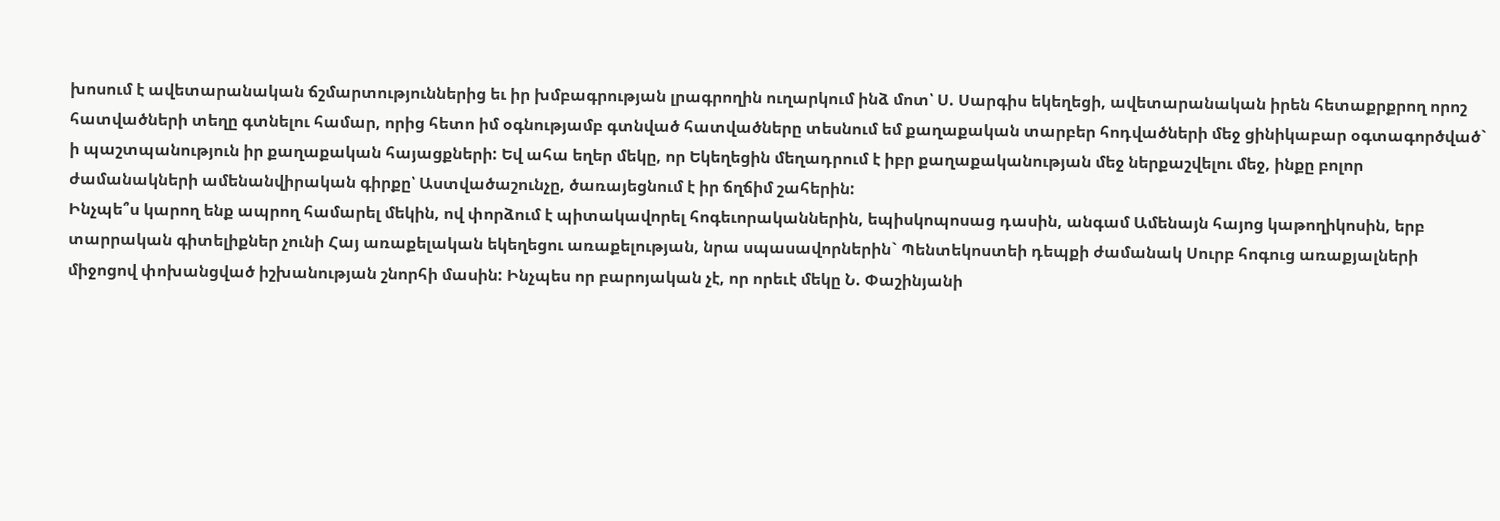խոսում է ավետարանական ճշմարտություններից եւ իր խմբագրության լրագրողին ուղարկում ինձ մոտ՝ Ս. Սարգիս եկեղեցի, ավետարանական իրեն հետաքրքրող որոշ հատվածների տեղը գտնելու համար, որից հետո իմ օգնությամբ գտնված հատվածները տեսնում եմ քաղաքական տարբեր հոդվածների մեջ ցինիկաբար օգտագործված` ի պաշտպանություն իր քաղաքական հայացքների: Եվ ահա եղեր մեկը, որ Եկեղեցին մեղադրում է իբր քաղաքականության մեջ ներքաշվելու մեջ, ինքը բոլոր ժամանակների ամենանվիրական գիրքը՝ Աստվածաշունչը, ծառայեցնում է իր ճղճիմ շահերին:
Ինչպե՞ս կարող ենք ապրող համարել մեկին, ով փորձում է պիտակավորել հոգեւորականներին, եպիսկոպոսաց դասին, անգամ Ամենայն հայոց կաթողիկոսին, երբ տարրական գիտելիքներ չունի Հայ առաքելական եկեղեցու առաքելության, նրա սպասավորներին` Պենտեկոստեի դեպքի ժամանակ Սուրբ հոգուց առաքյալների միջոցով փոխանցված իշխանության շնորհի մասին: Ինչպես որ բարոյական չէ, որ որեւէ մեկը Ն. Փաշինյանի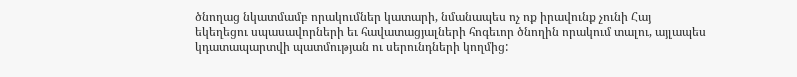ծնողաց նկատմամբ որակումներ կատարի, նմանապես ոչ ոք իրավունք չունի Հայ եկեղեցու սպասավորների եւ հավատացյալների հոգեւոր ծնողին որակում տալու, այլապես կդատապարտվի պատմության ու սերունդների կողմից: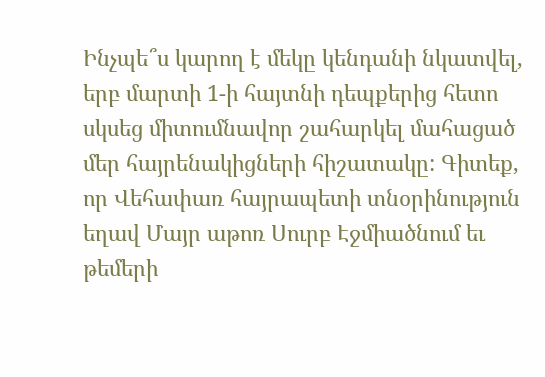Ինչպե՞ս կարող է մեկը կենդանի նկատվել, երբ մարտի 1-ի հայտնի դեպքերից հետո սկսեց միտումնավոր շահարկել մահացած մեր հայրենակիցների հիշատակը: Գիտեք, որ Վեհափառ հայրապետի տնօրինություն եղավ Մայր աթոռ Սուրբ Էջմիածնում եւ թեմերի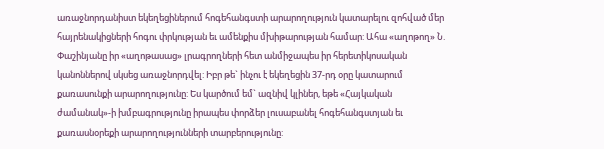առաջնորդանիստ եկեղեցիներում հոգեհանգստի արարողություն կատարելու զոհված մեր հայրենակիցների հոգու փրկության եւ ամենքիս մխիթարության համար: Ահա «աղոթող» Ն. Փաշինյանը իր «աղոթասաց» լրագրողների հետ անմիջապես իր հերետիկոսական կանոններով սկսեց առաջնորդվել: Իբր թե` ինչու է եկեղեցին 37-րդ օրը կատարում քառասունքի արարողությունը: Ես կարծում եմ` ազնիվ կլիներ, եթե «Հայկական ժամանակ»-ի խմբագրությունը իրապես փորձեր լուսաբանել հոգեհանգստյան եւ քառասնօրեքի արարողությունների տարբերությունը: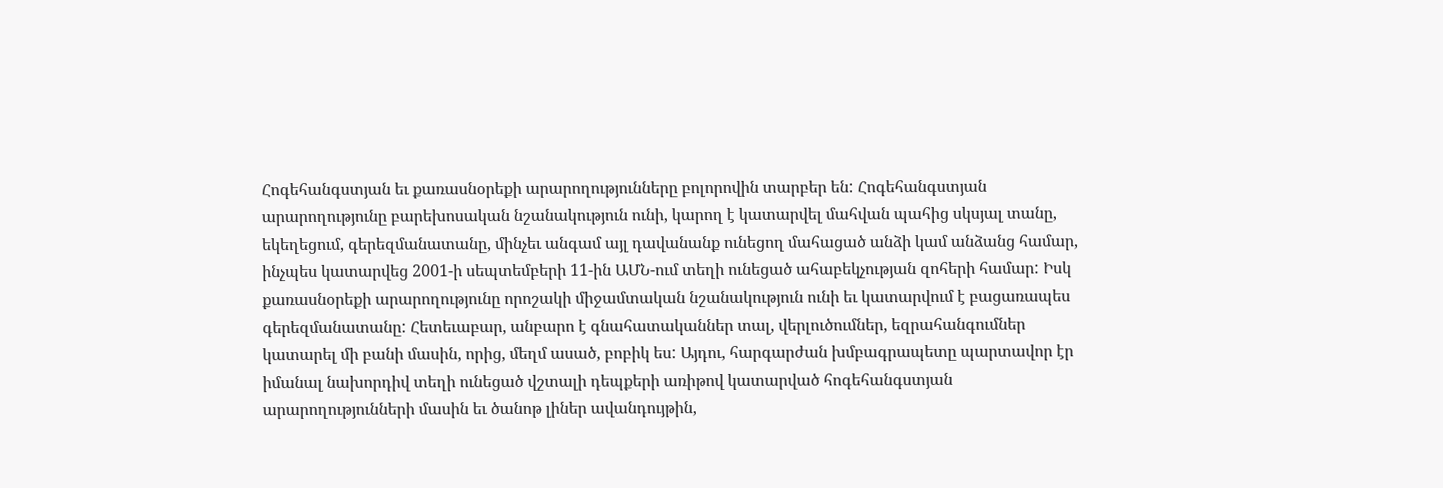Հոգեհանգստյան եւ քառասնօրեքի արարողությունները բոլորովին տարբեր են: Հոգեհանգստյան արարողությունը բարեխոսական նշանակություն ունի, կարող է կատարվել մահվան պահից սկսյալ տանը, եկեղեցում, գերեզմանատանը, մինչեւ անգամ այլ դավանանք ունեցող մահացած անձի կամ անձանց համար, ինչպես կատարվեց 2001-ի սեպտեմբերի 11-ին ԱՄՆ-ում տեղի ունեցած ահաբեկչության զոհերի համար: Իսկ քառասնօրեքի արարողությունը որոշակի միջամտական նշանակություն ունի եւ կատարվում է բացառապես գերեզմանատանը: Հետեւաբար, անբարո է գնահատականներ տալ, վերլուծումներ, եզրահանգումներ կատարել մի բանի մասին, որից, մեղմ ասած, բոբիկ ես: Այդու, հարգարժան խմբագրապետը պարտավոր էր իմանալ նախորդիվ տեղի ունեցած վշտալի դեպքերի առիթով կատարված հոգեհանգստյան արարողությունների մասին եւ ծանոթ լիներ ավանդույթին,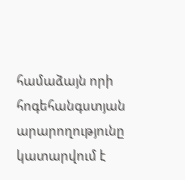համաձայն որի հոգեհանգստյան արարողությունը կատարվում է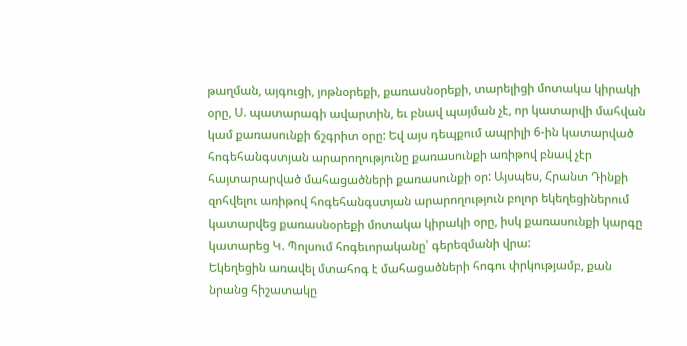թաղման, այգուցի, յոթնօրեքի, քառասնօրեքի, տարելիցի մոտակա կիրակի օրը, Ս. պատարագի ավարտին, եւ բնավ պայման չէ, որ կատարվի մահվան կամ քառասունքի ճշգրիտ օրը: Եվ այս դեպքում ապրիլի 6-ին կատարված հոգեհանգստյան արարողությունը քառասունքի առիթով բնավ չէր հայտարարված մահացածների քառասունքի օր: Այսպես, Հրանտ Դինքի զոհվելու առիթով հոգեհանգստյան արարողություն բոլոր եկեղեցիներում կատարվեց քառասնօրեքի մոտակա կիրակի օրը, իսկ քառասունքի կարգը կատարեց Կ. Պոլսում հոգեւորականը՝ գերեզմանի վրա:
Եկեղեցին առավել մտահոգ է մահացածների հոգու փրկությամբ, քան նրանց հիշատակը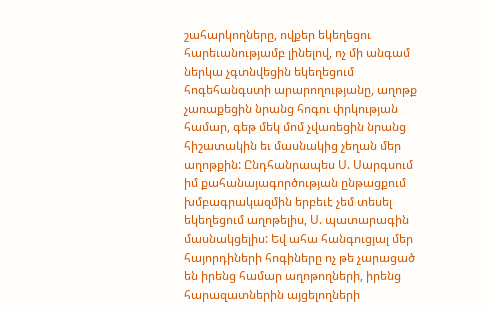շահարկողները, ովքեր եկեղեցու հարեւանությամբ լինելով, ոչ մի անգամ ներկա չգտնվեցին եկեղեցում հոգեհանգստի արարողությանը, աղոթք չառաքեցին նրանց հոգու փրկության համար, գեթ մեկ մոմ չվառեցին նրանց հիշատակին եւ մասնակից չեղան մեր աղոթքին: Ընդհանրապես Ս. Սարգսում իմ քահանայագործության ընթացքում խմբագրակազմին երբեւէ չեմ տեսել եկեղեցում աղոթելիս, Ս. պատարագին մասնակցելիս: Եվ ահա հանգուցյալ մեր հայորդիների հոգիները ոչ թե չարացած են իրենց համար աղոթողների, իրենց հարազատներին այցելողների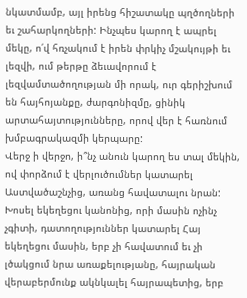նկատմամբ, այլ իրենց հիշատակը պղծողների եւ շահարկողների: Ինչպես կարող է ապրել մեկը, ո՛վ հռչակում է իրեն փրկիչ մշակույթի եւ լեզվի, ում թերթը ձեւավորում է լեզվամտածողության մի որակ, ուր գերիշխում են հայհոյանքը, ժարգոնիզմը, ցինիկ արտահայտությունները, որով վեր է հառնում խմբագրակազմի կերպարը:
Վերջ ի վերջո, ի՞նչ անուն կարող ես տալ մեկին, ով փորձում է վերլուծումներ կատարել Աստվածաշնչից, առանց հավատալու նրան: Խոսել եկեղեցու կանոնից, որի մասին ոչինչ չգիտի, դատողություններ կատարել Հայ եկեղեցու մասին, երբ չի հավատում եւ չի լծակցում նրա առաքելությանը, հայրական վերաբերմունք ակնկալել հայրապետից, երբ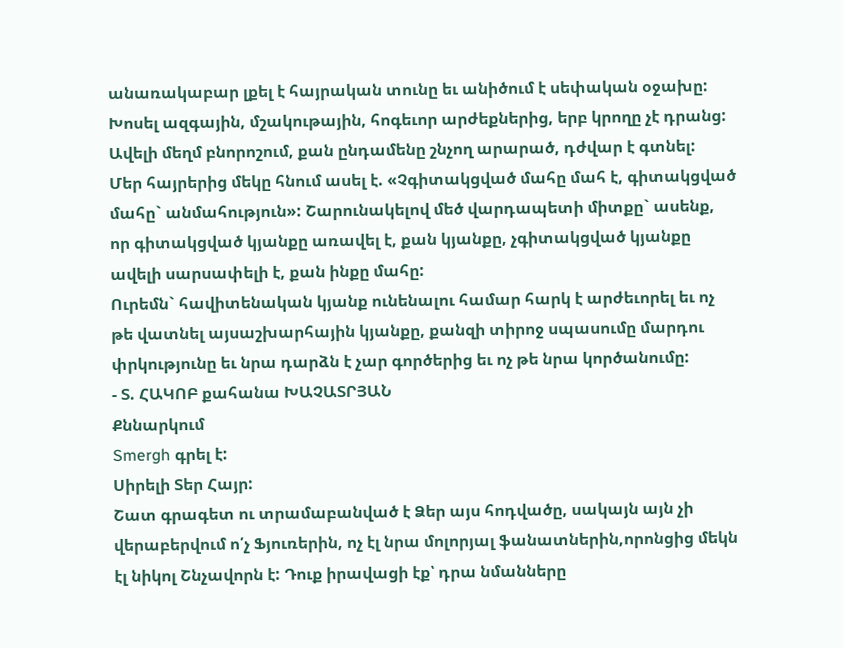անառակաբար լքել է հայրական տունը եւ անիծում է սեփական օջախը: Խոսել ազգային, մշակութային, հոգեւոր արժեքներից, երբ կրողը չէ դրանց: Ավելի մեղմ բնորոշում, քան ընդամենը շնչող արարած, դժվար է գտնել:
Մեր հայրերից մեկը հնում ասել է. «Չգիտակցված մահը մահ է, գիտակցված մահը` անմահություն»: Շարունակելով մեծ վարդապետի միտքը` ասենք, որ գիտակցված կյանքը առավել է, քան կյանքը, չգիտակցված կյանքը ավելի սարսափելի է, քան ինքը մահը:
Ուրեմն` հավիտենական կյանք ունենալու համար հարկ է արժեւորել եւ ոչ թե վատնել այսաշխարհային կյանքը, քանզի տիրոջ սպասումը մարդու փրկությունը եւ նրա դարձն է չար գործերից եւ ոչ թե նրա կործանումը:
- Տ. ՀԱԿՈԲ քահանա ԽԱՉԱՏՐՅԱՆ
Քննարկում
Smergh գրել է:
Սիրելի Տեր Հայր:
Շատ գրագետ ու տրամաբանված է Ձեր այս հոդվածը, սակայն այն չի վերաբերվում ո՛չ Ֆյուռերին, ոչ էլ նրա մոլորյալ ֆանատներին,որոնցից մեկն էլ նիկոլ Շնչավորն է: Դուք իրավացի էք՝ դրա նմանները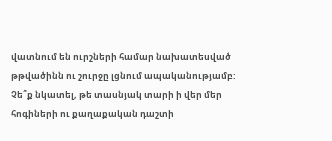վատնում են ուրշների համար նախատեսված թթվածինն ու շուրջը լցնում ապականությամբ:
Չե՞ք նկատել, թե տասնյակ տարի ի վեր մեր հոգիների ու քաղաքական դաշտի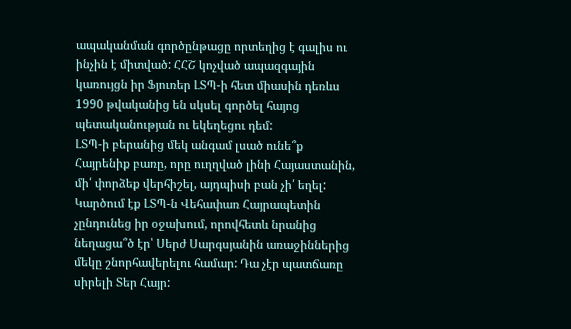ապականման գործընթացը որտեղից է գալիս ու ինչին է միտված: ՀՀՇ կոչված ապազգային կառույցն իր Ֆյուռեր ԼՏՊ-ի հետ միասին դեռևս 1990 թվականից են սկսել գործել հայոց պետականության ու եկեղեցու դեմ:
ԼՏՊ-ի բերանից մեկ անգամ լսած ունե՞ք Հայրենիք բառը, որը ուղղված լինի Հայաստանին, մի՛ փորձեք վերհիշել, այդպիսի բան չի՛ եղել:
Կարծում էք ԼՏՊ-ն Վեհափառ Հայրապետին չընդունեց իր օջախում, որովհետև նրանից նեղացա՞ծ էր՝ Սերժ Սարգսյանին առաջիններից մեկը շնորհավերելու համար: Դա չէր պատճառը սիրելի Տեր Հայր: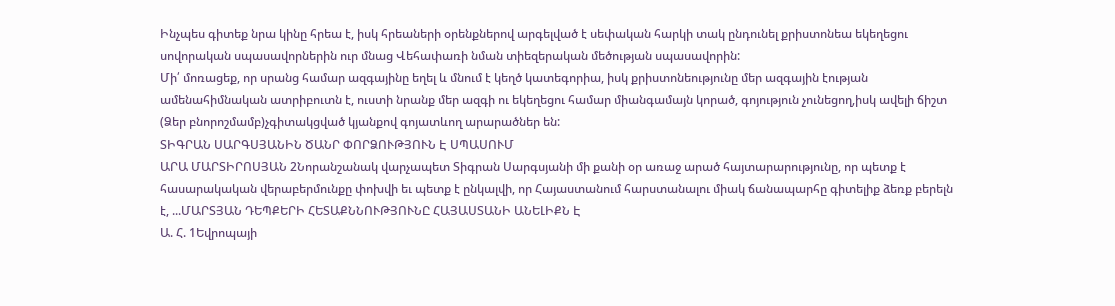Ինչպես գիտեք նրա կինը հրեա է, իսկ հրեաների օրենքներով արգելված է սեփական հարկի տակ ընդունել քրիստոնեա եկեղեցու սովորական սպասավորներին ուր մնաց Վեհափառի նման տիեզերական մեծության սպասավորին:
Մի՛ մոռացեք, որ սրանց համար ազգայինը եղել և մնում է կեղծ կատեգորիա, իսկ քրիստոնեությունը մեր ազգային էության ամենահիմնական ատրիբուտն է, ուստի նրանք մեր ազգի ու եկեղեցու համար միանգամայն կորած, գոյություն չունեցող,իսկ ավելի ճիշտ (Ձեր բնորոշմամբ)չգիտակցված կյանքով գոյատևող արարածներ են:
ՏԻԳՐԱՆ ՍԱՐԳՍՅԱՆԻՆ ԾԱՆՐ ՓՈՐՁՈՒԹՅՈՒՆ Է ՍՊԱՍՈՒՄ
ԱՐԱ ՄԱՐՏԻՐՈՍՅԱՆ 2Նորանշանակ վարչապետ Տիգրան Սարգսյանի մի քանի օր առաջ արած հայտարարությունը, որ պետք է հասարակական վերաբերմունքը փոխվի եւ պետք է ընկալվի, որ Հայաստանում հարստանալու միակ ճանապարհը գիտելիք ձեռք բերելն է, ...ՄԱՐՏՅԱՆ ԴԵՊՔԵՐԻ ՀԵՏԱՔՆՆՈՒԹՅՈՒՆԸ ՀԱՅԱՍՏԱՆԻ ԱՆԵԼԻՔՆ Է
Ա. Հ. 1Եվրոպայի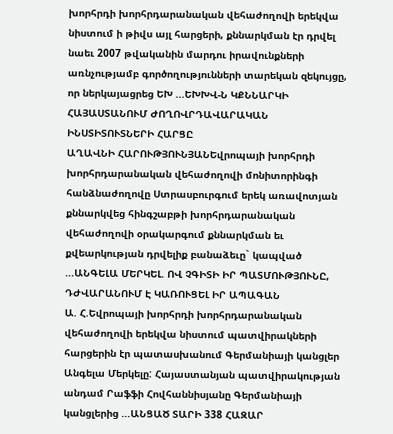խորհրդի խորհրդարանական վեհաժողովի երեկվա նիստում ի թիվս այլ հարցերի, քննարկման էր դրվել նաեւ 2007 թվականին մարդու իրավունքների առնչությամբ գործողությունների տարեկան զեկույցը, որ ներկայացրեց ԵԽ ...ԵԽԽՎ-Ն ԿՔՆՆԱՐԿԻ ՀԱՅԱՍՏԱՆՈՒՄ ԺՈՂՈՎՐԴԱՎԱՐԱԿԱՆ ԻՆՍՏԻՏՈՒՏՆԵՐԻ ՀԱՐՑԸ
ԱՂԱՎՆԻ ՀԱՐՈՒԹՅՈՒՆՅԱՆԵվրոպայի խորհրդի խորհրդարանական վեհաժողովի մոնիտորինգի հանձնաժողովը Ստրասբուրգում երեկ առավոտյան քննարկվեց հինգշաբթի խորհրդարանական վեհաժողովի օրակարգում քննարկման եւ քվեարկության դրվելիք բանաձեւը` կապված ...ԱՆԳԵԼԱ ՄԵՐԿԵԼ. ՈՎ ՉԳԻՏԻ ԻՐ ՊԱՏՄՈՒԹՅՈՒՆԸ, ԴԺՎԱՐԱՆՈՒՄ Է ԿԱՌՈՒՑԵԼ ԻՐ ԱՊԱԳԱՆ
Ա. Հ.Եվրոպայի խորհրդի խորհրդարանական վեհաժողովի երեկվա նիստում պատվիրակների հարցերին էր պատասխանում Գերմանիայի կանցլեր Անգելա Մերկելը: Հայաստանյան պատվիրակության անդամ Րաֆֆի Հովհաննիսյանը Գերմանիայի կանցլերից ...ԱՆՑԱԾ ՏԱՐԻ 338 ՀԱԶԱՐ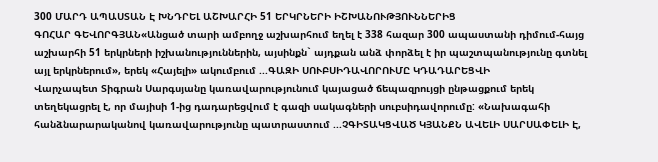300 ՄԱՐԴ ԱՊԱՍՏԱՆ Է ԽՆԴՐԵԼ ԱՇԽԱՐՀԻ 51 ԵՐԿՐՆԵՐԻ ԻՇԽԱՆՈՒԹՅՈՒՆՆԵՐԻՑ
ԳՈՀԱՐ ԳԵՎՈՐԳՅԱՆ«Անցած տարի ամբողջ աշխարհում եղել է 338 հազար 300 ապաստանի դիմում-հայց աշխարհի 51 երկրների իշխանություններին, այսինքն` այդքան անձ փորձել է իր պաշտպանությունը գտնել այլ երկրներում», երեկ «Հայելի» ակումբում ...ԳԱԶԻ ՍՈՒԲՍԻԴԱՎՈՐՈՒՄԸ ԿԴԱԴԱՐԵՑՎԻ
Վարչապետ Տիգրան Սարգսյանը կառավարությունում կայացած ճեպազրույցի ընթացքում երեկ տեղեկացրել է, որ մայիսի 1-ից դադարեցվում է գազի սակագների սուբսիդավորումը: «Նախագահի հանձնարարականով կառավարությունը պատրաստում ...ՉԳԻՏԱԿՑՎԱԾ ԿՅԱՆՔՆ ԱՎԵԼԻ ՍԱՐՍԱՓԵԼԻ Է,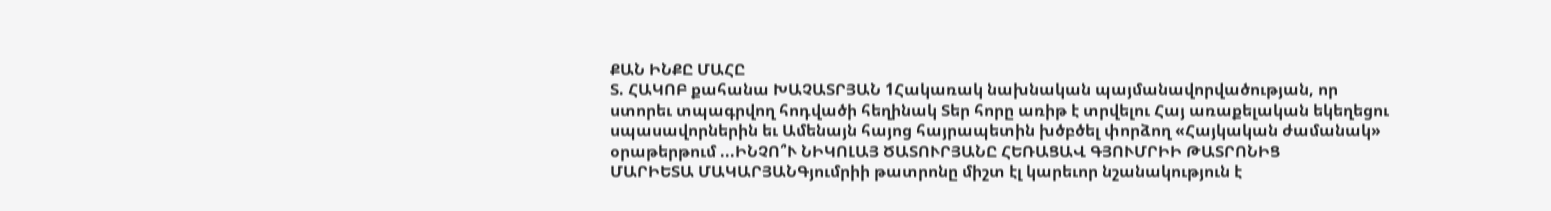ՔԱՆ ԻՆՔԸ ՄԱՀԸ
Տ. ՀԱԿՈԲ քահանա ԽԱՉԱՏՐՅԱՆ 1Հակառակ նախնական պայմանավորվածության, որ ստորեւ տպագրվող հոդվածի հեղինակ Տեր հորը առիթ է տրվելու Հայ առաքելական եկեղեցու սպասավորներին եւ Ամենայն հայոց հայրապետին խծբծել փորձող «Հայկական ժամանակ» օրաթերթում ...ԻՆՉՈ՞Ւ ՆԻԿՈԼԱՅ ԾԱՏՈՒՐՅԱՆԸ ՀԵՌԱՑԱՎ ԳՅՈՒՄՐԻԻ ԹԱՏՐՈՆԻՑ
ՄԱՐԻԵՏԱ ՄԱԿԱՐՅԱՆԳյումրիի թատրոնը միշտ էլ կարեւոր նշանակություն է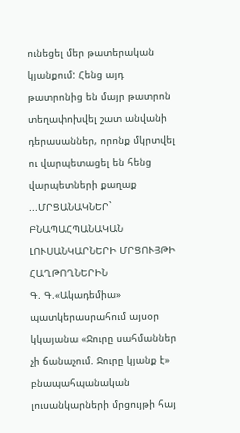ունեցել մեր թատերական կյանքում: Հենց այդ թատրոնից են մայր թատրոն տեղափոխվել շատ անվանի դերասաններ, որոնք մկրտվել ու վարպետացել են հենց վարպետների քաղաք ...ՄՐՑԱՆԱԿՆԵՐ` ԲՆԱՊԱՀՊԱՆԱԿԱՆ ԼՈՒՍԱՆԿԱՐՆԵՐԻ ՄՐՑՈՒՅԹԻ ՀԱՂԹՈՂՆԵՐԻՆ
Գ. Գ.«Ակադեմիա» պատկերասրահում այսօր կկայանա «Ջուրը սահմաններ չի ճանաչում. Ջուրը կյանք է» բնապահպանական լուսանկարների մրցույթի հայ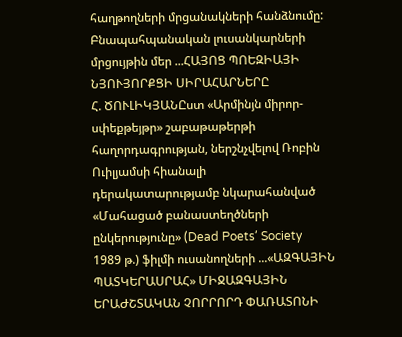հաղթողների մրցանակների հանձնումը: Բնապահպանական լուսանկարների մրցույթին մեր ...ՀԱՅՈՑ ՊՈԵԶԻԱՅԻ ՆՅՈՒՅՈՐՔՑԻ ՍԻՐԱՀԱՐՆԵՐԸ
Հ. ԾՈՒԼԻԿՅԱՆԸստ «Արմինյն միրոր-սփեքթեյթր» շաբաթաթերթի հաղորդագրության, ներշնչվելով Ռոբին Ուիլյամսի հիանալի դերակատարությամբ նկարահանված «Մահացած բանաստեղծների ընկերությունը» (Dead Poets՛ Society 1989 թ.) ֆիլմի ուսանողների ...«ԱԶԳԱՅԻՆ ՊԱՏԿԵՐԱՍՐԱՀ» ՄԻՋԱԶԳԱՅԻՆ ԵՐԱԺՇՏԱԿԱՆ ՉՈՐՐՈՐԴ ՓԱՌԱՏՈՆԻ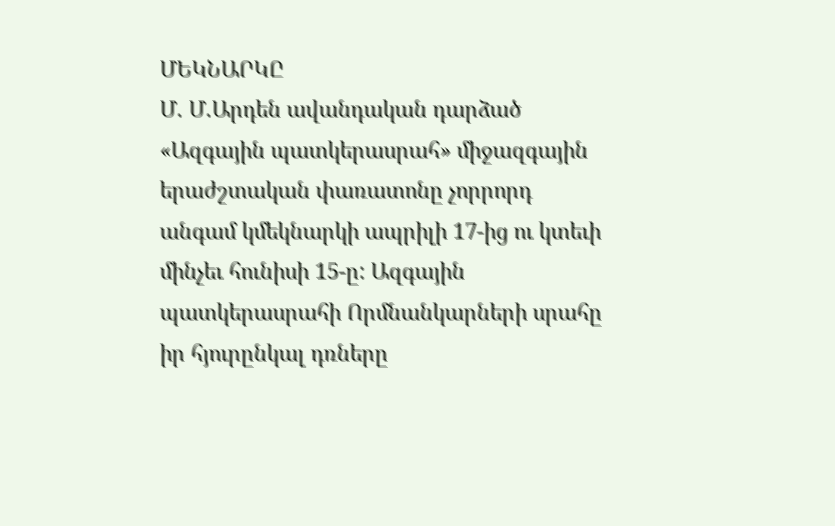ՄԵԿՆԱՐԿԸ
Մ. Մ.Արդեն ավանդական դարձած «Ազգային պատկերասրահ» միջազգային երաժշտական փառատոնը չորրորդ անգամ կմեկնարկի ապրիլի 17-ից ու կտեւի մինչեւ հունիսի 15-ը: Ազգային պատկերասրահի Որմնանկարների սրահը իր հյուրընկալ դռները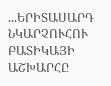...ԵՐԻՏԱՍԱՐԴ ՆԿԱՐՉՈՒՀՈՒ ԲԱՏԻԿԱՅԻ ԱՇԽԱՐՀԸ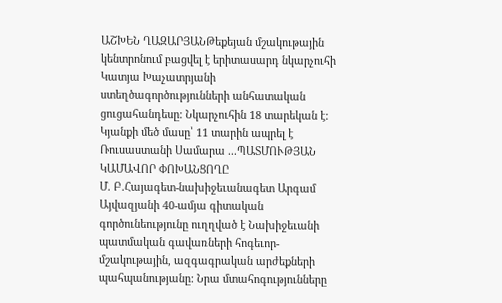ԱՇԽԵՆ ՂԱԶԱՐՅԱՆԹեքեյան մշակութային կենտրոնում բացվել է երիտասարդ նկարչուհի Կատյա Խաչատրյանի ստեղծագործությունների անհատական ցուցահանդեսը: Նկարչուհին 18 տարեկան է: Կյանքի մեծ մասը՝ 11 տարին ապրել է Ռուսաստանի Սամարա ...ՊԱՏՄՈՒԹՅԱՆ ԿԱՄԱՎՈՐ ՓՈԽԱՆՑՈՂԸ
Մ. Բ.Հայագետ-նախիջեւանագետ Արգամ Այվազյանի 40-ամյա գիտական գործունեությունը ուղղված է Նախիջեւանի պատմական գավառների հոգեւոր-մշակութային, ազգագրական արժեքների պահպանությանը: Նրա մտահոգությունները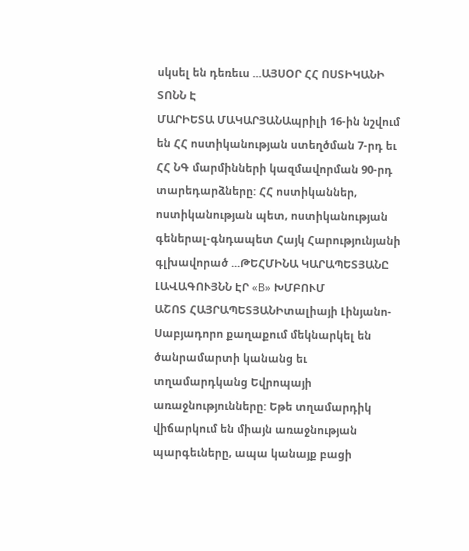սկսել են դեռեւս ...ԱՅՍՕՐ ՀՀ ՈՍՏԻԿԱՆԻ ՏՈՆՆ Է
ՄԱՐԻԵՏԱ ՄԱԿԱՐՅԱՆԱպրիլի 16-ին նշվում են ՀՀ ոստիկանության ստեղծման 7-րդ եւ ՀՀ ՆԳ մարմինների կազմավորման 90-րդ տարեդարձները: ՀՀ ոստիկաններ, ոստիկանության պետ, ոստիկանության գեներալ-գնդապետ Հայկ Հարությունյանի գլխավորած ...ԹԵՀՄԻՆԱ ԿԱՐԱՊԵՏՅԱՆԸ ԼԱՎԱԳՈՒՅՆՆ ԷՐ «B» ԽՄԲՈՒՄ
ԱՇՈՏ ՀԱՅՐԱՊԵՏՅԱՆԻտալիայի Լինյանո-Սաբյադորո քաղաքում մեկնարկել են ծանրամարտի կանանց եւ տղամարդկանց Եվրոպայի առաջնությունները: Եթե տղամարդիկ վիճարկում են միայն առաջնության պարգեւները, ապա կանայք բացի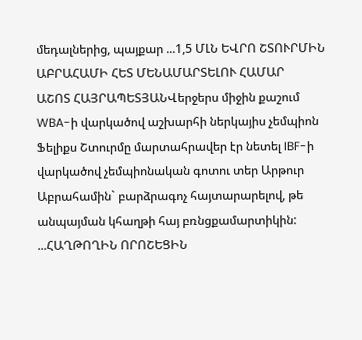մեդալներից, պայքար ...1,5 ՄԼՆ ԵՎՐՈ ՇՏՈՒՐՄԻՆ ԱԲՐԱՀԱՄԻ ՀԵՏ ՄԵՆԱՄԱՐՏԵԼՈՒ ՀԱՄԱՐ
ԱՇՈՏ ՀԱՅՐԱՊԵՏՅԱՆՎերջերս միջին քաշում WBA-ի վարկածով աշխարհի ներկայիս չեմպիոն Ֆելիքս Շտուրմը մարտահրավեր էր նետել IBF-ի վարկածով չեմպիոնական գոտու տեր Արթուր Աբրահամին` բարձրագոչ հայտարարելով, թե անպայման կհաղթի հայ բռնցքամարտիկին: ...ՀԱՂԹՈՂԻՆ ՈՐՈՇԵՑԻՆ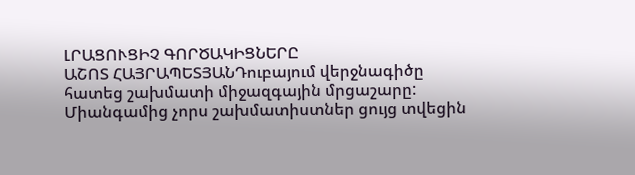ԼՐԱՑՈՒՑԻՉ ԳՈՐԾԱԿԻՑՆԵՐԸ
ԱՇՈՏ ՀԱՅՐԱՊԵՏՅԱՆԴուբայում վերջնագիծը հատեց շախմատի միջազգային մրցաշարը: Միանգամից չորս շախմատիստներ ցույց տվեցին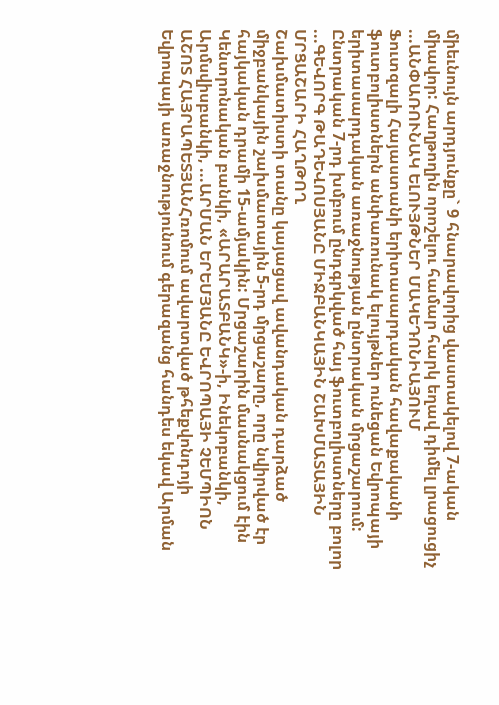միեւնույն արդյունքը` 9 հնարավորից վաստակելով 7-ական միավոր: Հաղթողին որոշելու համար հարկ եղավ դիմել լրացուցիչ ...ԱՆՓԱՌՈՒՆԱԿ ԵԼՈՒՅԹՆԵՐ ՄԱԿԵԴՈՆԻԱՅՈՒՄ
Ֆուտզալի Հայաստանի երիտասարդական հավաքականի ֆուտբոլիստներն անփառունակ ելույթներ ունեցան Եվրոպայի երիտասարդական առաջնության ընտրական մրցաշարում: Ընտրական 7-րդ խմբում ընդգրկված հայ ֆուտբոլիստները բոլոր ...ԳԵՎՈՐԳ ԹԱԴԵՎՈՍՅԱՆԸ ՄԻՋԲԱՆԿԱՅԻՆ ՇԱԽՄԱՏԱՅԻՆ ՄՐՑԱՇԱՐԻ ՀԱՂԹՈՂ
Շախմատիստի տանը կայացավ ավանդական դարձած միջբանկային շախմատային 5-րդ մրցաշարը, որը նվիրված էր հայկական դրամի 15-ամյակին: Մրցաշարին մասնակցում էին Կենտրոնական բանկի, «ԱՐԱՐԱՏԲԱՆԿ»-ի, Ինեկոբանկի, Արմսվիսբանկի, ...ԱՐՄԱՆ ԵՐԵՄՅԱՆԸ ԵՎՐՈՊԱՅԻ ՉԵՄՊԻՈՆ
ԱՇՈՏ ՀԱՅՐԱՊԵՏՅԱՆՀռոմում ավարտված թհեքվոնդոյի Եվրոպայի առաջնությունում գերազանց հանդես եկավ Արման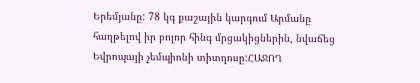Երեմյանը: 78 կգ քաշային կարգում Արմանը հաղթելով իր բոլոր հինգ մրցակիցներին, նվաճեց Եվրոպայի չեմպիոնի տիտղոսը:ՀԱՋՈՂ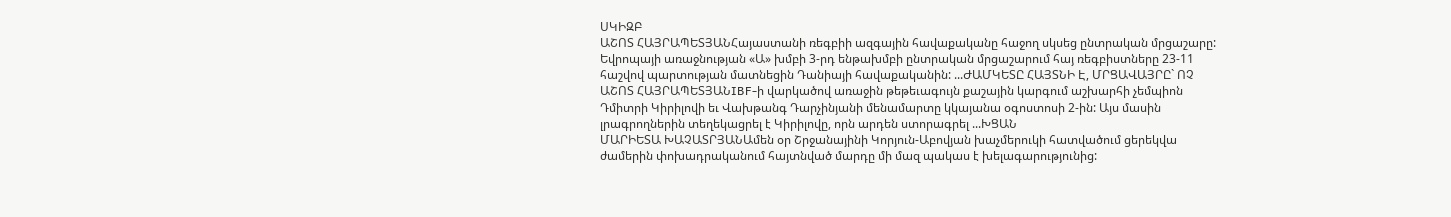ՍԿԻԶԲ
ԱՇՈՏ ՀԱՅՐԱՊԵՏՅԱՆՀայաստանի ռեգբիի ազգային հավաքականը հաջող սկսեց ընտրական մրցաշարը: Եվրոպայի առաջնության «Ա» խմբի 3-րդ ենթախմբի ընտրական մրցաշարում հայ ռեգբիստները 23-11 հաշվով պարտության մատնեցին Դանիայի հավաքականին: ...ԺԱՄԿԵՏԸ ՀԱՅՏՆԻ Է, ՄՐՑԱՎԱՅՐԸ` ՈՉ
ԱՇՈՏ ՀԱՅՐԱՊԵՏՅԱՆIBF-ի վարկածով առաջին թեթեւագույն քաշային կարգում աշխարհի չեմպիոն Դմիտրի Կիրիլովի եւ Վախթանգ Դարչինյանի մենամարտը կկայանա օգոստոսի 2-ին: Այս մասին լրագրողներին տեղեկացրել է Կիրիլովը, որն արդեն ստորագրել ...ԽՑԱՆ
ՄԱՐԻԵՏԱ ԽԱՉԱՏՐՅԱՆԱմեն օր Շրջանայինի Կորյուն-Աբովյան խաչմերուկի հատվածում ցերեկվա ժամերին փոխադրականում հայտնված մարդը մի մազ պակաս է խելագարությունից: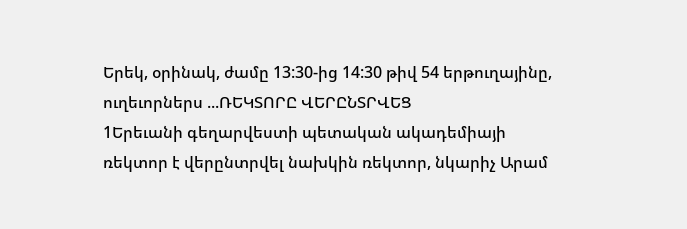Երեկ, օրինակ, ժամը 13:30-ից 14:30 թիվ 54 երթուղայինը, ուղեւորներս ...ՌԵԿՏՈՐԸ ՎԵՐԸՆՏՐՎԵՑ
1Երեւանի գեղարվեստի պետական ակադեմիայի ռեկտոր է վերընտրվել նախկին ռեկտոր, նկարիչ Արամ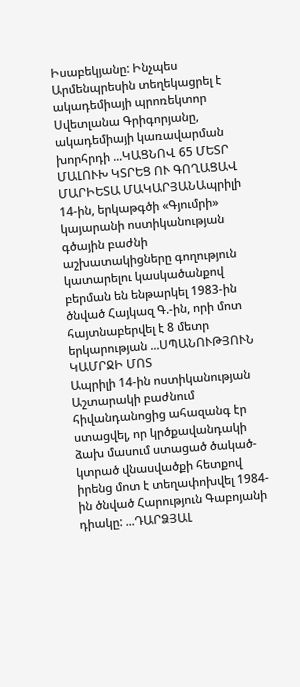Իսաբեկյանը: Ինչպես Արմենպրեսին տեղեկացրել է ակադեմիայի պրոռեկտոր Սվետլանա Գրիգորյանը, ակադեմիայի կառավարման խորհրդի ...ԿԱՑՆՈՎ 65 ՄԵՏՐ ՄԱԼՈՒԽ ԿՏՐԵՑ ՈՒ ԳՈՂԱՑԱՎ
ՄԱՐԻԵՏԱ ՄԱԿԱՐՅԱՆԱպրիլի 14-ին, երկաթգծի «Գյումրի» կայարանի ոստիկանության գծային բաժնի աշխատակիցները գողություն կատարելու կասկածանքով բերման են ենթարկել 1983-ին ծնված Հայկազ Գ.-ին, որի մոտ հայտնաբերվել է 8 մետր երկարության ...ՍՊԱՆՈՒԹՅՈՒՆ ԿԱՄՐՋԻ ՄՈՏ
Ապրիլի 14-ին ոստիկանության Աշտարակի բաժնում հիվանդանոցից ահազանգ էր ստացվել, որ կրծքավանդակի ձախ մասում ստացած ծակած-կտրած վնասվածքի հետքով իրենց մոտ է տեղափոխվել 1984-ին ծնված Հարություն Գաբոյանի դիակը: ...ԴԱՐՁՅԱԼ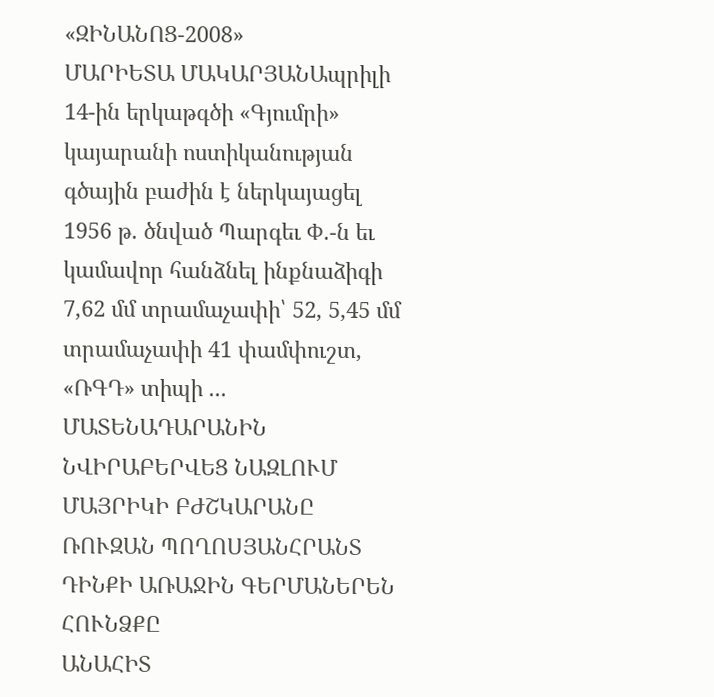«ԶԻՆԱՆՈՑ-2008»
ՄԱՐԻԵՏԱ ՄԱԿԱՐՅԱՆԱպրիլի 14-ին երկաթգծի «Գյումրի» կայարանի ոստիկանության գծային բաժին է ներկայացել 1956 թ. ծնված Պարգեւ Փ.-ն եւ կամավոր հանձնել ինքնաձիգի 7,62 մմ տրամաչափի՝ 52, 5,45 մմ տրամաչափի 41 փամփուշտ, «ՌԳԴ» տիպի ...
ՄԱՏԵՆԱԴԱՐԱՆԻՆ ՆՎԻՐԱԲԵՐՎԵՑ ՆԱԶԼՈՒՄ ՄԱՅՐԻԿԻ ԲԺՇԿԱՐԱՆԸ
ՌՈՒԶԱՆ ՊՈՂՈՍՅԱՆՀՐԱՆՏ ԴԻՆՔԻ ԱՌԱՋԻՆ ԳԵՐՄԱՆԵՐԵՆ ՀՈՒՆՁՔԸ
ԱՆԱՀԻՏ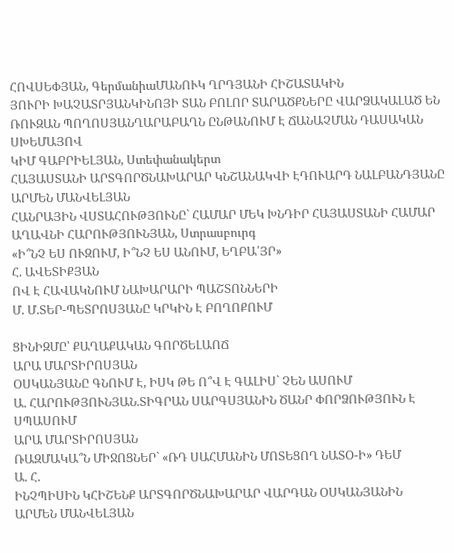ՀՈՎՍԵՓՅԱՆ, ԳերմանիաՄԱՆՈՒԿ ՂՐԴՅԱՆԻ ՀԻՇԱՏԱԿԻՆ
ՅՈՒՐԻ ԽԱՉԱՏՐՅԱՆԿԻՆՈՅԻ ՏԱՆ ԲՈԼՈՐ ՏԱՐԱԾՔՆԵՐԸ ՎԱՐՁԱԿԱԼԱԾ ԵՆ
ՌՈՒԶԱՆ ՊՈՂՈՍՅԱՆՂԱՐԱԲԱՂՆ ԸՆԹԱՆՈՒՄ Է ՃԱՆԱՉՄԱՆ ԴԱՍԱԿԱՆ ՍԽԵՄԱՅՈՎ
ԿԻՄ ԳԱԲՐԻԵԼՅԱՆ, Ստեփանակերտ
ՀԱՅԱՍՏԱՆԻ ԱՐՏԳՈՐԾՆԱԽԱՐԱՐ ԿՆՇԱՆԱԿՎԻ ԷԴՈՒԱՐԴ ՆԱԼԲԱՆԴՅԱՆԸ
ԱՐՄԵՆ ՄԱՆՎԵԼՅԱՆ
ՀԱՆՐԱՅԻՆ ՎՍՏԱՀՈՒԹՅՈՒՆԸ` ՀԱՄԱՐ ՄԵԿ ԽՆԴԻՐ ՀԱՅԱՍՏԱՆԻ ՀԱՄԱՐ
ԱՂԱՎՆԻ ՀԱՐՈՒԹՅՈՒՆՅԱՆ, Ստրասբուրգ
«Ի՞ՆՉ ԵՍ ՈՒԶՈՒՄ, Ի՞ՆՉ ԵՍ ԱՆՈՒՄ, ԵՂԲԱ՛ՅՐ»
Հ. ԱՎԵՏԻՔՅԱՆ
ՈՎ Է ՀԱՎԱԿՆՈՒՄ ՆԱԽԱՐԱՐԻ ՊԱՇՏՈՆՆԵՐԻ
Մ. Մ.ՏԵՐ-ՊԵՏՐՈՍՅԱՆԸ ԿՐԿԻՆ Է ԲՈՂՈՔՈՒՄ

ՑԻՆԻԶՄԸ՝ ՔԱՂԱՔԱԿԱՆ ԳՈՐԾԵԼԱՈՃ
ԱՐԱ ՄԱՐՏԻՐՈՍՅԱՆ
ՕՍԿԱՆՅԱՆԸ ԳՆՈՒՄ Է, ԻՍԿ ԹԵ Ո՞Վ Է ԳԱԼԻՍ` ՉԵՆ ԱՍՈՒՄ
Ա. ՀԱՐՈՒԹՅՈՒՆՅԱՆ.ՏԻԳՐԱՆ ՍԱՐԳՍՅԱՆԻՆ ԾԱՆՐ ՓՈՐՁՈՒԹՅՈՒՆ Է ՍՊԱՍՈՒՄ
ԱՐԱ ՄԱՐՏԻՐՈՍՅԱՆ
ՌԱԶՄԱԿԱ՞Ն ՄԻՋՈՑՆԵՐ` «ՌԴ ՍԱՀՄԱՆԻՆ ՄՈՏԵՑՈՂ ՆԱՏՕ-Ի» ԴԵՄ
Ա. Հ.
ԻՆՉՊԻՍԻՆ ԿՀԻՇԵՆՔ ԱՐՏԳՈՐԾՆԱԽԱՐԱՐ ՎԱՐԴԱՆ ՕՍԿԱՆՅԱՆԻՆ
ԱՐՄԵՆ ՄԱՆՎԵԼՅԱՆ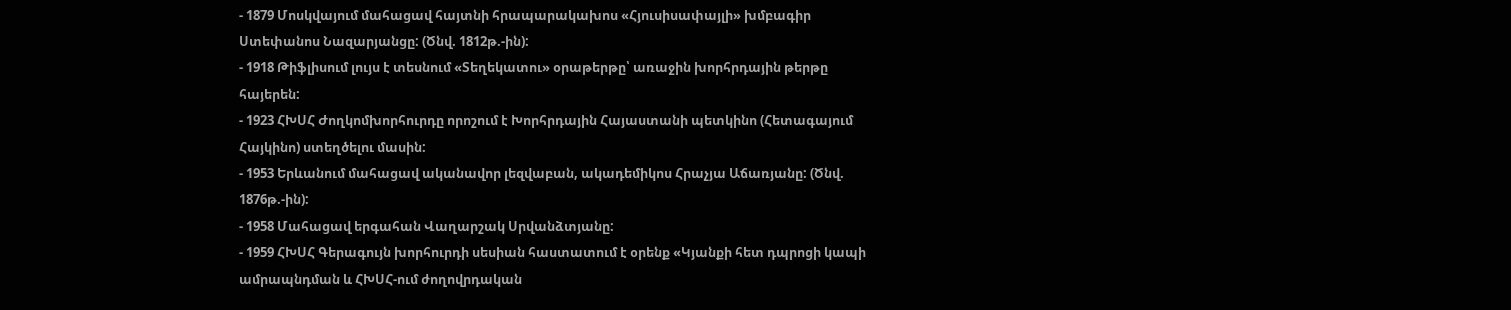- 1879 Մոսկվայում մահացավ հայտնի հրապարակախոս «Հյուսիսափայլի» խմբագիր Ստեփանոս Նազարյանցը: (Ծնվ. 1812թ.-ին):
- 1918 Թիֆլիսում լույս է տեսնում «Տեղեկատու» օրաթերթը՝ առաջին խորհրդային թերթը հայերեն:
- 1923 ՀԽՍՀ Ժողկոմխորհուրդը որոշում է Խորհրդային Հայաստանի պետկինո (Հետագայում Հայկինո) ստեղծելու մասին:
- 1953 Երևանում մահացավ ականավոր լեզվաբան, ակադեմիկոս Հրաչյա Աճառյանը: (Ծնվ. 1876թ.-ին):
- 1958 Մահացավ երգահան Վաղարշակ Սրվանձտյանը:
- 1959 ՀԽՍՀ Գերագույն խորհուրդի սեսիան հաստատում է օրենք «Կյանքի հետ դպրոցի կապի ամրապնդման և ՀԽՍՀ-ում ժողովրդական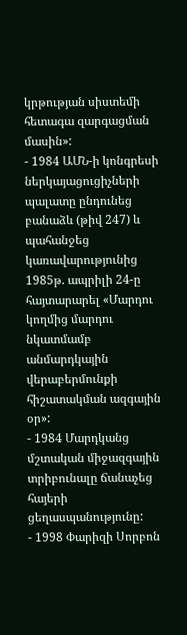կրթության սիստեմի հետագա զարգացման մասին»:
- 1984 ԱՄՆ-ի կոնգրեսի ներկայացուցիչների պալատը ընդունեց բանաձև (թիվ 247) և պահանջեց կառավարությունից 1985թ. ապրիլի 24-ը հայտարարել «Մարդու կողմից մարդու նկատմամբ անմարդկային վերաբերմունքի հիշատակման ազգային օր»:
- 1984 Մարդկանց մշտական միջազգային տրիբունալը ճանաչեց հայերի ցեղասպանությունը:
- 1998 Փարիզի Սորբոն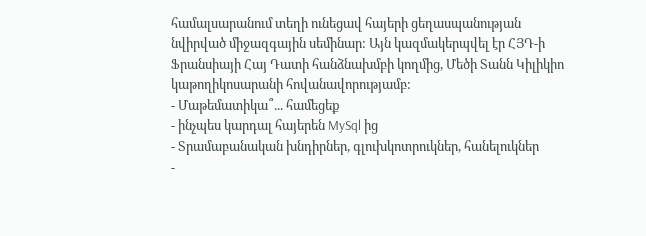համալսարանում տեղի ունեցավ հայերի ցեղասպանության նվիրված միջազգային սեմինար: Այն կազմակերպվել էր ՀՅԴ-ի Ֆրանսիայի Հայ Դատի հանձնախմբի կողմից, Մեծի Տանն Կիլիկիո կաթողիկոսարանի հովանավորությամբ:
- Մաթեմատիկա՞... համեցեք
- ինչպես կարդալ հայերեն MySql ից
- Տրամաբանական խնդիրներ, գլուխկոտրուկներ, հանելուկներ
-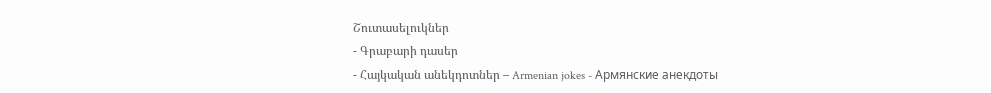Շուտասելուկներ
- Գրաբարի դասեր
- Հայկական անեկդոտներ – Armenian jokes - Армянские анекдоты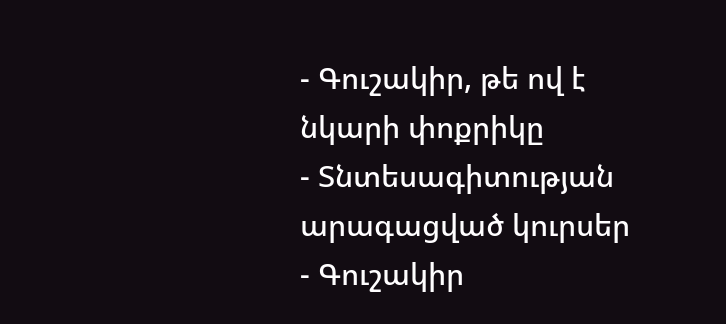- Գուշակիր, թե ով է նկարի փոքրիկը
- Տնտեսագիտության արագացված կուրսեր
- Գուշակիր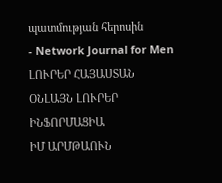պատմության հերոսին
- Network Journal for Men
ԼՈՒՐԵՐ ՀԱՅԱՍՏԱՆ
ՕՆԼԱՅՆ ԼՈՒՐԵՐ
ԻՆՖՈՐՄԱՑԻԱ
ԻՄ ԱՐՄԹԱՈՒՆ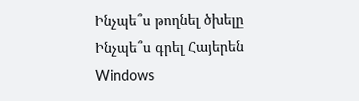Ինչպե՞ս թողնել ծխելը
Ինչպե՞ս գրել Հայերեն Windows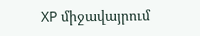XP միջավայրում